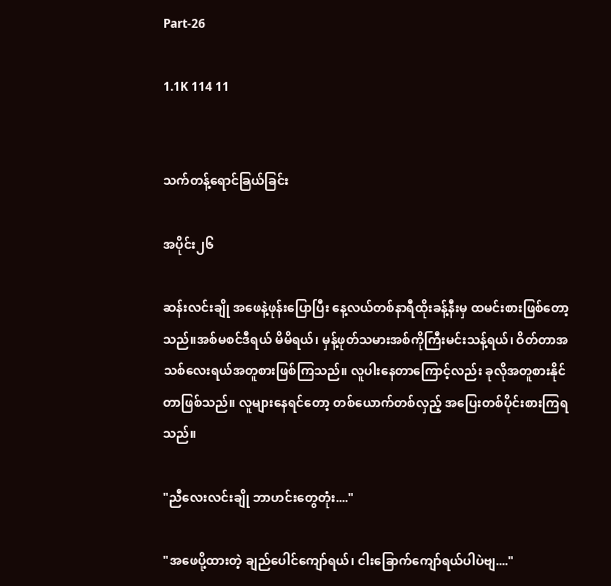Part-26

1.1K 114 11


သက်တန့်ရောင်ခြယ်ခြင်း

အပိုင်း၂၆

ဆန်းလင်းချို အဖေနဲ့ဖုန်းပြောပြီး နေ့လယ်တစ်နာရီထိုးခန့်နီးမှ ထမင်းစားဖြစ်တော့သည်။အစ်မစင်ဒီရယ် မိမိရယ်၊ မှန့်ဖုတ်သမားအစ်ကိုကြီးမင်းသန့်ရယ်၊ ဝိတ်တာအသစ်လေးရယ်အတူစားဖြစ်ကြသည်။ လူပါးနေတာကြောင့်လည်း ခုလိုအတူစားနိုင်တာဖြစ်သည်။ လူများနေရင်တော့ တစ်ယောက်တစ်လှည့် အပြေးတစ်ပိုင်းစားကြရသည်။

"ညီလေးလင်းချို ဘာဟင်းတွေတုံး...."

"အဖေပို့ထားတဲ့ ချည်ပေါင်ကျော်ရယ်၊ ငါးခြောက်ကျော်ရယ်ပါပဲဗျ...."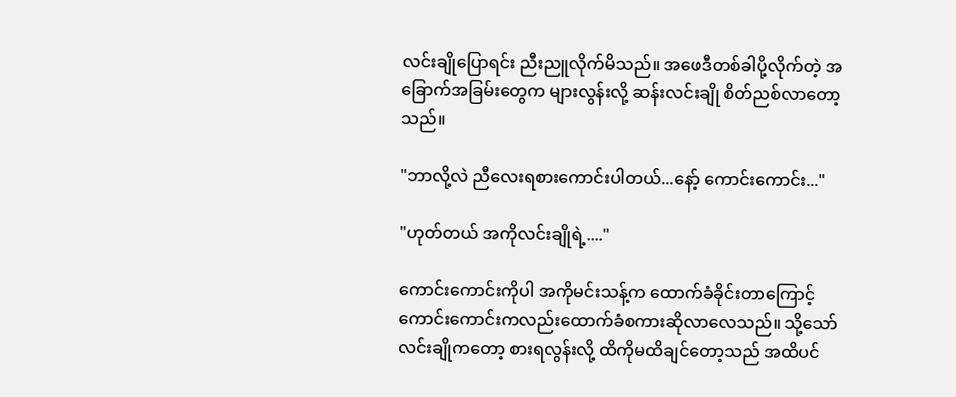လင်းချိုပြောရင်း ညီးညူလိုက်မိသည်။ အဖေဒီတစ်ခါပို့လိုက်တဲ့ အခြောက်အခြမ်းတွေက များလွန်းလို့ ဆန်းလင်းချို စိတ်ညစ်လာတော့သည်။

"ဘာလို့လဲ ညီလေးရစားကောင်းပါတယ်...နော့် ကောင်းကောင်း..."

"ဟုတ်တယ် အကိုလင်းချိုရဲ့...."

ကောင်းကောင်းကိုပါ အကိုမင်းသန့်က ထောက်ခံခိုင်းတာကြောင့် ကောင်းကောင်းကလည်းထောက်ခံစကားဆိုလာလေသည်။ သို့သော်လင်းချိုကတော့ စားရလွန်းလို့ ထိကိုမထိချင်တော့သည် အထိပင်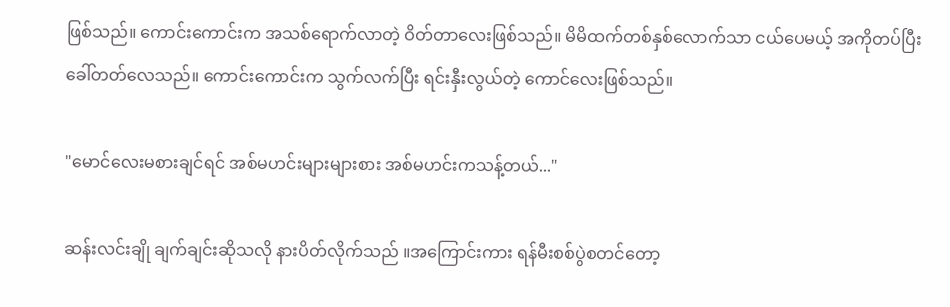ဖြစ်သည်။ ကောင်းကောင်းက အသစ်ရောက်လာတဲ့ ဝိတ်တာလေးဖြစ်သည်။ မိမိထက်တစ်နှစ်လောက်သာ ငယ်ပေမယ့် အကိုတပ်ပြီး ခေါ်တတ်လေသည်။ ကောင်းကောင်းက သွက်လက်ပြီး ရင်းနှီးလွယ်တဲ့ ကောင်လေးဖြစ်သည်။

"မောင်လေးမစားချင်ရင် အစ်မဟင်းများများစား အစ်မဟင်းကသန့်တယ်..."

ဆန်းလင်းချို ချက်ချင်းဆိုသလို နားပိတ်လိုက်သည် ။အကြောင်းကား ရန်မီးစစ်ပွဲစတင်တော့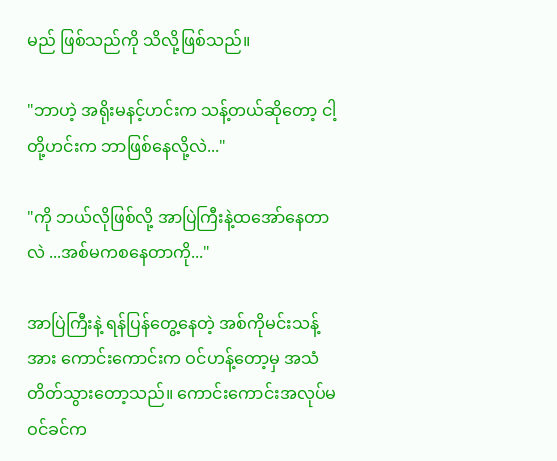မည် ဖြစ်သည်ကို သိလို့ဖြစ်သည်။

"ဘာဟဲ့ အရိုးမနင့်ဟင်းက သန့်တယ်ဆိုတော့ ငါ့တို့ဟင်းက ဘာဖြစ်နေလို့လဲ..."

"ကို ဘယ်လိုဖြစ်လို့ အာပြဲကြီးနဲ့ထအော်နေတာလဲ ...အစ်မကစနေတာကို..."

အာပြဲကြီးနဲ့ ရန်ပြန်တွေ့နေတဲ့ အစ်ကိုမင်းသန့်အား ကောင်းကောင်းက ဝင်ဟန့်တော့မှ အသံတိတ်သွားတော့သည်။ ကောင်းကောင်းအလုပ်မဝင်ခင်က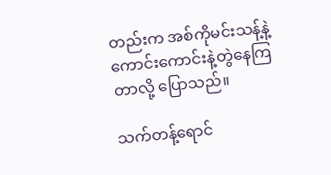တည်းက အစ်ကိုမင်းသန့်နဲ့ကောင်းကောင်းနဲ့တွဲနေကြတာလို့ ပြောသည်။

သက်တန့်ရောင်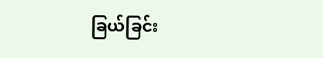ခြယ်ခြင်း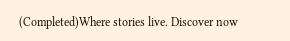(Completed)Where stories live. Discover now